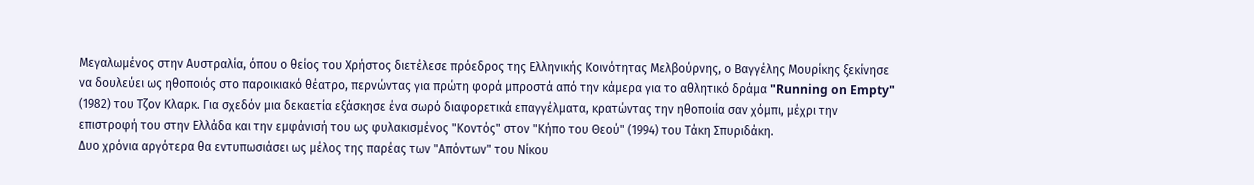Μεγαλωμένος στην Αυστραλία, όπου ο θείος του Χρήστος διετέλεσε πρόεδρος της Ελληνικής Κοινότητας Μελβούρνης, ο Βαγγέλης Μουρίκης ξεκίνησε να δουλεύει ως ηθοποιός στο παροικιακό θέατρο, περνώντας για πρώτη φορά μπροστά από την κάμερα για το αθλητικό δράμα "Running on Empty" (1982) του Τζον Κλαρκ. Για σχεδόν μια δεκαετία εξάσκησε ένα σωρό διαφορετικά επαγγέλματα, κρατώντας την ηθοποιία σαν χόμπι, μέχρι την επιστροφή του στην Ελλάδα και την εμφάνισή του ως φυλακισμένος "Κοντός" στον "Κήπο του Θεού" (1994) του Τάκη Σπυριδάκη.
Δυο χρόνια αργότερα θα εντυπωσιάσει ως μέλος της παρέας των "Απόντων" του Νίκου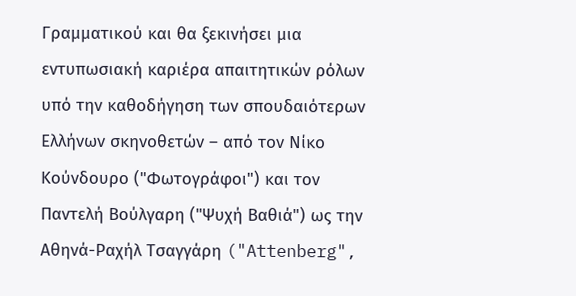Γραμματικού και θα ξεκινήσει μια εντυπωσιακή καριέρα απαιτητικών ρόλων υπό την καθοδήγηση των σπουδαιότερων Ελλήνων σκηνοθετών – από τον Νίκο Κούνδουρο ("Φωτογράφοι") και τον Παντελή Βούλγαρη ("Ψυχή Βαθιά") ως την Αθηνά-Ραχήλ Τσαγγάρη ("Attenberg",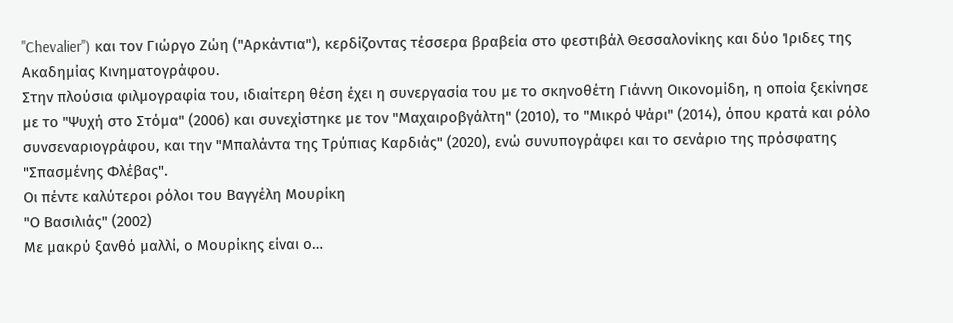"Chevalier") και τον Γιώργο Ζώη ("Αρκάντια"), κερδίζοντας τέσσερα βραβεία στο φεστιβάλ Θεσσαλονίκης και δύο Ίριδες της Ακαδημίας Κινηματογράφου.
Στην πλούσια φιλμογραφία του, ιδιαίτερη θέση έχει η συνεργασία του με το σκηνοθέτη Γιάννη Οικονομίδη, η οποία ξεκίνησε με το "Ψυχή στο Στόμα" (2006) και συνεχίστηκε με τον "Μαχαιροβγάλτη" (2010), το "Μικρό Ψάρι" (2014), όπου κρατά και ρόλο συνσεναριογράφου, και την "Μπαλάντα της Τρύπιας Καρδιάς" (2020), ενώ συνυπογράφει και το σενάριο της πρόσφατης "Σπασμένης Φλέβας".
Οι πέντε καλύτεροι ρόλοι του Βαγγέλη Μουρίκη
"Ο Βασιλιάς" (2002)
Με μακρύ ξανθό μαλλί, ο Μουρίκης είναι ο…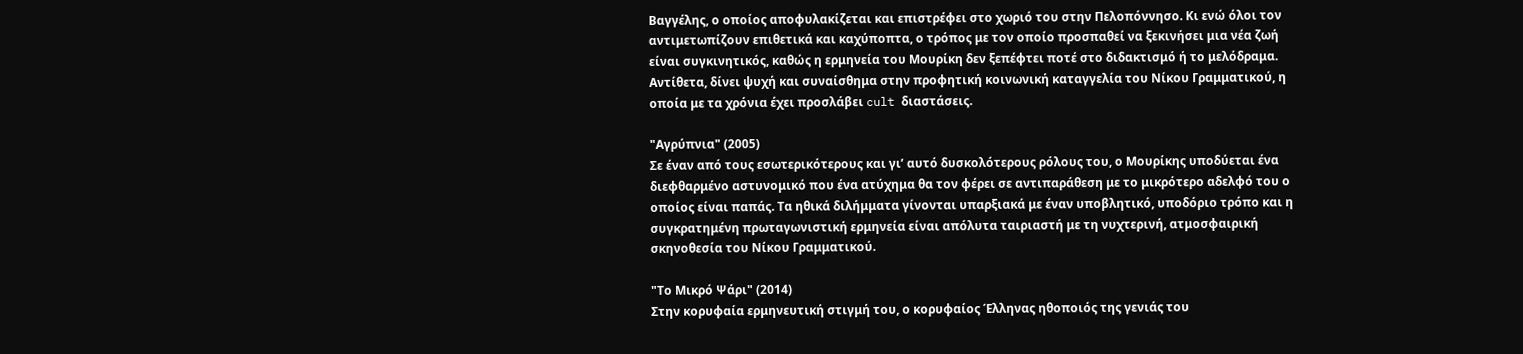Βαγγέλης, ο οποίος αποφυλακίζεται και επιστρέφει στο χωριό του στην Πελοπόννησο. Κι ενώ όλοι τον αντιμετωπίζουν επιθετικά και καχύποπτα, ο τρόπος με τον οποίο προσπαθεί να ξεκινήσει μια νέα ζωή είναι συγκινητικός, καθώς η ερμηνεία του Μουρίκη δεν ξεπέφτει ποτέ στο διδακτισμό ή το μελόδραμα. Αντίθετα, δίνει ψυχή και συναίσθημα στην προφητική κοινωνική καταγγελία του Νίκου Γραμματικού, η οποία με τα χρόνια έχει προσλάβει cult διαστάσεις.

"Αγρύπνια" (2005)
Σε έναν από τους εσωτερικότερους και γι’ αυτό δυσκολότερους ρόλους του, ο Μουρίκης υποδύεται ένα διεφθαρμένο αστυνομικό που ένα ατύχημα θα τον φέρει σε αντιπαράθεση με το μικρότερο αδελφό του ο οποίος είναι παπάς. Τα ηθικά διλήμματα γίνονται υπαρξιακά με έναν υποβλητικό, υποδόριο τρόπο και η συγκρατημένη πρωταγωνιστική ερμηνεία είναι απόλυτα ταιριαστή με τη νυχτερινή, ατμοσφαιρική σκηνοθεσία του Νίκου Γραμματικού.

"Το Μικρό Ψάρι" (2014)
Στην κορυφαία ερμηνευτική στιγμή του, ο κορυφαίος Έλληνας ηθοποιός της γενιάς του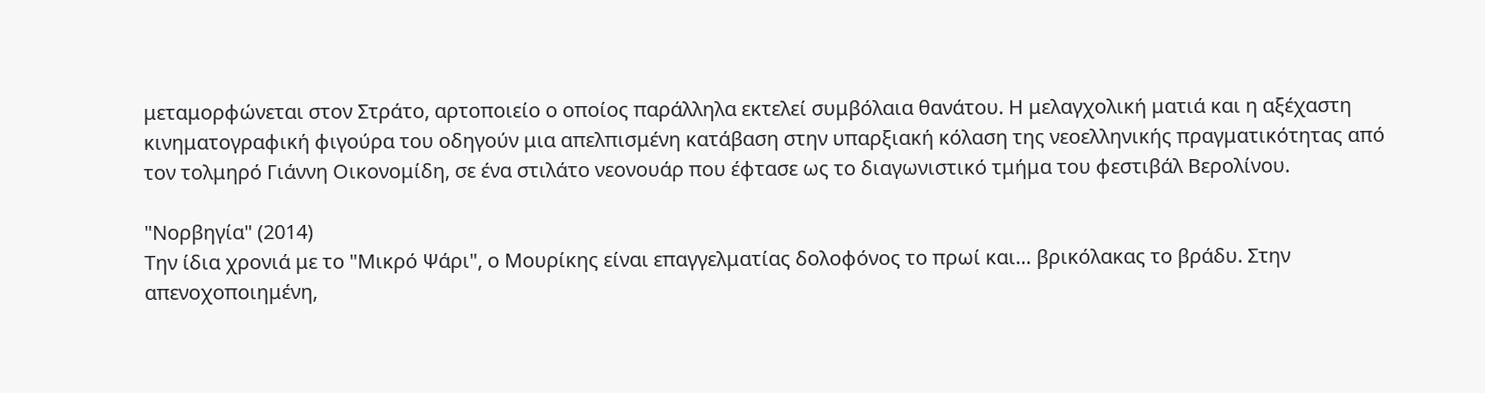μεταμορφώνεται στον Στράτο, αρτοποιείο ο οποίος παράλληλα εκτελεί συμβόλαια θανάτου. Η μελαγχολική ματιά και η αξέχαστη κινηματογραφική φιγούρα του οδηγούν μια απελπισμένη κατάβαση στην υπαρξιακή κόλαση της νεοελληνικής πραγματικότητας από τον τολμηρό Γιάννη Οικονομίδη, σε ένα στιλάτο νεονουάρ που έφτασε ως το διαγωνιστικό τμήμα του φεστιβάλ Βερολίνου.

"Νορβηγία" (2014)
Την ίδια χρονιά με το "Μικρό Ψάρι", ο Μουρίκης είναι επαγγελματίας δολοφόνος το πρωί και… βρικόλακας το βράδυ. Στην απενοχοποιημένη,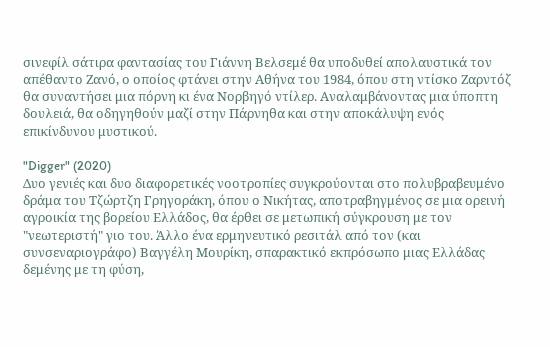σινεφίλ σάτιρα φαντασίας του Γιάννη Βελσεμέ θα υποδυθεί απολαυστικά τον απέθαντο Ζανό, ο οποίος φτάνει στην Αθήνα του 1984, όπου στη ντίσκο Ζαρντόζ θα συναντήσει μια πόρνη κι ένα Νορβηγό ντίλερ. Αναλαμβάνοντας μια ύποπτη δουλειά, θα οδηγηθούν μαζί στην Πάρνηθα και στην αποκάλυψη ενός επικίνδυνου μυστικού.

"Digger" (2020)
Δυο γενιές και δυο διαφορετικές νοοτροπίες συγκρούονται στο πολυβραβευμένο δράμα του Τζώρτζη Γρηγοράκη, όπου ο Νικήτας, αποτραβηγμένος σε μια ορεινή αγροικία της βορείου Ελλάδος, θα έρθει σε μετωπική σύγκρουση με τον "νεωτεριστή" γιο του. Άλλο ένα ερμηνευτικό ρεσιτάλ από τον (και συνσεναριογράφο) Βαγγέλη Μουρίκη, σπαρακτικό εκπρόσωπο μιας Ελλάδας δεμένης με τη φύση,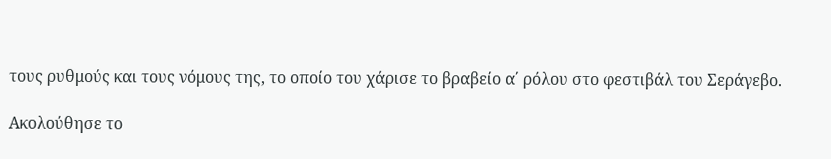τους ρυθμούς και τους νόμους της, το οποίο του χάρισε το βραβείο α΄ ρόλου στο φεστιβάλ του Σεράγεβο.

Ακολούθησε το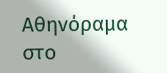Αθηνόραμα στο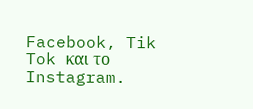Facebook, Tik Tok και το Instagram.